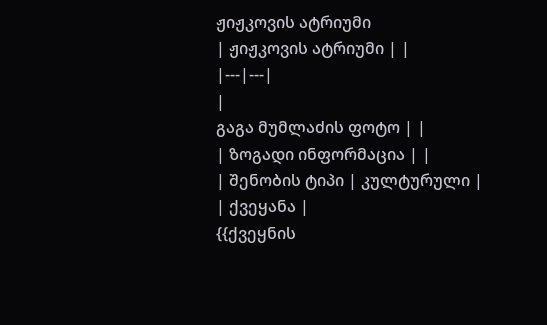ჟიჟკოვის ატრიუმი
| ჟიჟკოვის ატრიუმი | |
|---|---|
|
გაგა მუმლაძის ფოტო | |
| ზოგადი ინფორმაცია | |
| შენობის ტიპი | კულტურული |
| ქვეყანა |
{{ქვეყნის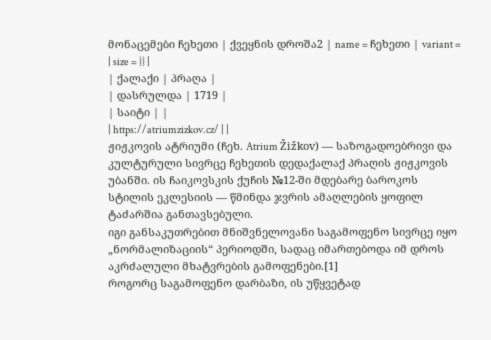მონაცემები ჩეხეთი | ქვეყნის დროშა2 | name = ჩეხეთი | variant = | size = }} |
| ქალაქი | პრაღა |
| დასრულდა | 1719 |
| საიტი | |
| https://atriumzizkov.cz/ | |
ჟიჟკოვის ატრიუმი (ჩეხ. Atrium Žižkov) — საზოგადოებრივი და კულტურული სივრცე ჩეხეთის დედაქალაქ პრაღის ჟიჟკოვის უბანში. ის ჩაიკოვსკის ქუჩის №12-ში მდებარე ბაროკოს სტილის ეკლესიის — წმინდა ჯვრის ამაღლების ყოფილ ტაძარშია განთავსებული.
იგი განსაკუთრებით მნიშვნელოვანი საგამოფენო სივრცე იყო „ნორმალიზაციის“ პერიოდში, სადაც იმართებოდა იმ დროს აკრძალული მხატვრების გამოფენები.[1]
როგორც საგამოფენო დარბაზი, ის უწყვეტად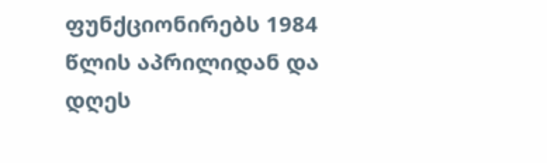ფუნქციონირებს 1984 წლის აპრილიდან და დღეს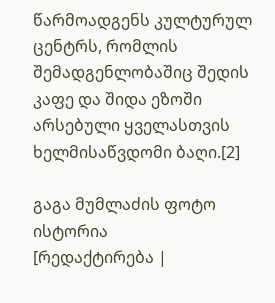წარმოადგენს კულტურულ ცენტრს, რომლის შემადგენლობაშიც შედის კაფე და შიდა ეზოში არსებული ყველასთვის ხელმისაწვდომი ბაღი.[2]

გაგა მუმლაძის ფოტო
ისტორია
[რედაქტირება |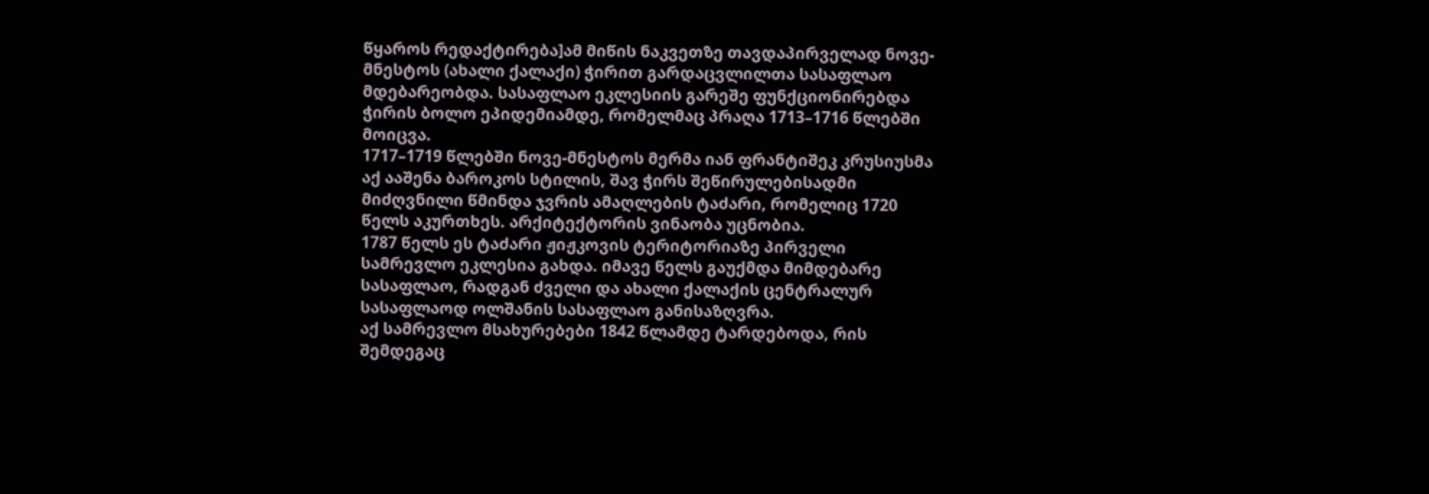წყაროს რედაქტირება]ამ მიწის ნაკვეთზე თავდაპირველად ნოვე-მნესტოს (ახალი ქალაქი) ჭირით გარდაცვლილთა სასაფლაო მდებარეობდა. სასაფლაო ეკლესიის გარეშე ფუნქციონირებდა ჭირის ბოლო ეპიდემიამდე, რომელმაც პრაღა 1713–1716 წლებში მოიცვა.
1717–1719 წლებში ნოვე-მნესტოს მერმა იან ფრანტიშეკ კრუსიუსმა აქ ააშენა ბაროკოს სტილის, შავ ჭირს შეწირულებისადმი მიძღვნილი წმინდა ჯვრის ამაღლების ტაძარი, რომელიც 1720 წელს აკურთხეს. არქიტექტორის ვინაობა უცნობია.
1787 წელს ეს ტაძარი ჟიჟკოვის ტერიტორიაზე პირველი სამრევლო ეკლესია გახდა. იმავე წელს გაუქმდა მიმდებარე სასაფლაო, რადგან ძველი და ახალი ქალაქის ცენტრალურ სასაფლაოდ ოლშანის სასაფლაო განისაზღვრა.
აქ სამრევლო მსახურებები 1842 წლამდე ტარდებოდა, რის შემდეგაც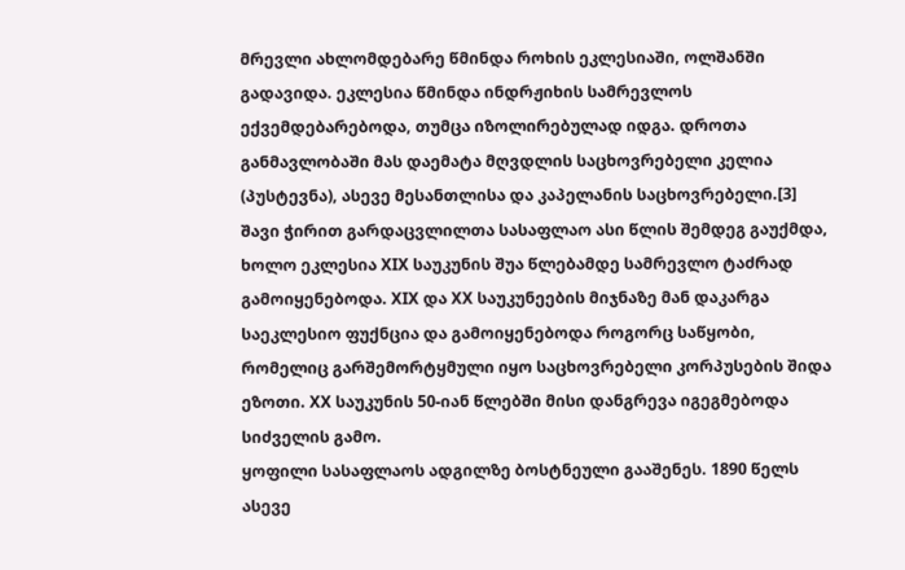მრევლი ახლომდებარე წმინდა როხის ეკლესიაში, ოლშანში გადავიდა. ეკლესია წმინდა ინდრჟიხის სამრევლოს ექვემდებარებოდა, თუმცა იზოლირებულად იდგა. დროთა განმავლობაში მას დაემატა მღვდლის საცხოვრებელი კელია (პუსტევნა), ასევე მესანთლისა და კაპელანის საცხოვრებელი.[3]
შავი ჭირით გარდაცვლილთა სასაფლაო ასი წლის შემდეგ გაუქმდა, ხოლო ეკლესია XIX საუკუნის შუა წლებამდე სამრევლო ტაძრად გამოიყენებოდა. XIX და XX საუკუნეების მიჯნაზე მან დაკარგა საეკლესიო ფუქნცია და გამოიყენებოდა როგორც საწყობი, რომელიც გარშემორტყმული იყო საცხოვრებელი კორპუსების შიდა ეზოთი. XX საუკუნის 50-იან წლებში მისი დანგრევა იგეგმებოდა სიძველის გამო.
ყოფილი სასაფლაოს ადგილზე ბოსტნეული გააშენეს. 1890 წელს ასევე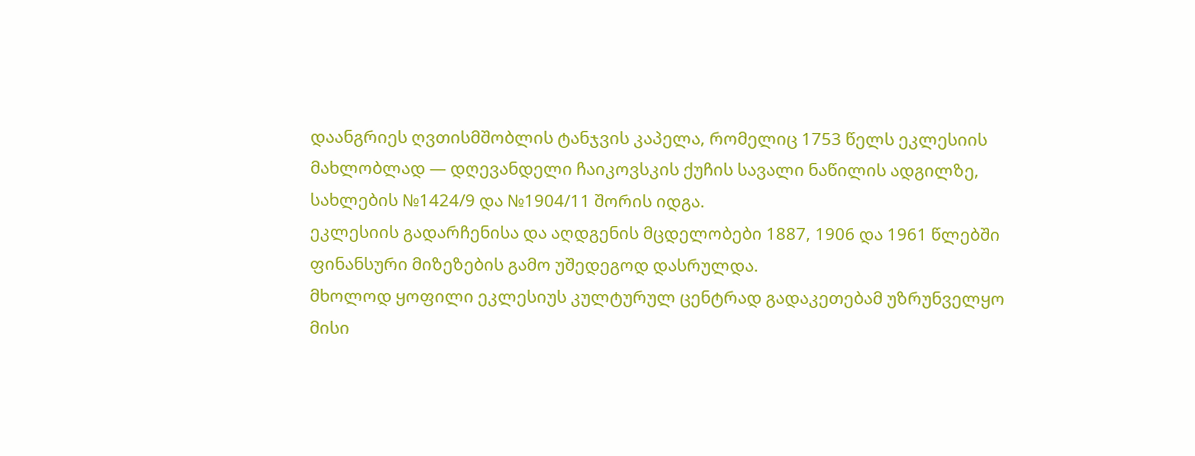დაანგრიეს ღვთისმშობლის ტანჯვის კაპელა, რომელიც 1753 წელს ეკლესიის მახლობლად — დღევანდელი ჩაიკოვსკის ქუჩის სავალი ნაწილის ადგილზე, სახლების №1424/9 და №1904/11 შორის იდგა.
ეკლესიის გადარჩენისა და აღდგენის მცდელობები 1887, 1906 და 1961 წლებში ფინანსური მიზეზების გამო უშედეგოდ დასრულდა.
მხოლოდ ყოფილი ეკლესიუს კულტურულ ცენტრად გადაკეთებამ უზრუნველყო მისი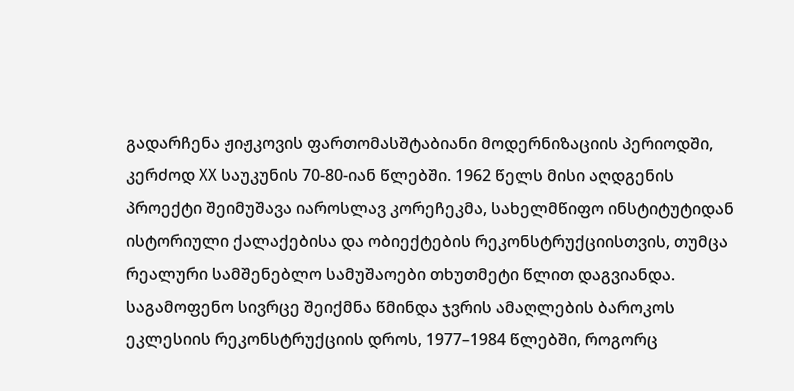გადარჩენა ჟიჟკოვის ფართომასშტაბიანი მოდერნიზაციის პერიოდში, კერძოდ XX საუკუნის 70-80-იან წლებში. 1962 წელს მისი აღდგენის პროექტი შეიმუშავა იაროსლავ კორეჩეკმა, სახელმწიფო ინსტიტუტიდან ისტორიული ქალაქებისა და ობიექტების რეკონსტრუქციისთვის, თუმცა რეალური სამშენებლო სამუშაოები თხუთმეტი წლით დაგვიანდა.
საგამოფენო სივრცე შეიქმნა წმინდა ჯვრის ამაღლების ბაროკოს ეკლესიის რეკონსტრუქციის დროს, 1977–1984 წლებში, როგორც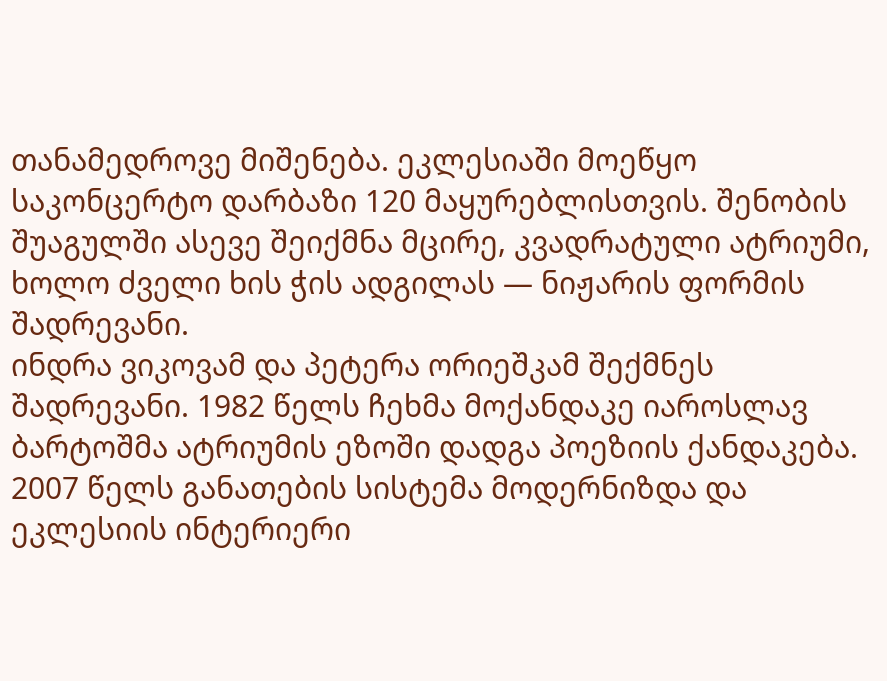თანამედროვე მიშენება. ეკლესიაში მოეწყო საკონცერტო დარბაზი 120 მაყურებლისთვის. შენობის შუაგულში ასევე შეიქმნა მცირე, კვადრატული ატრიუმი, ხოლო ძველი ხის ჭის ადგილას — ნიჟარის ფორმის შადრევანი.
ინდრა ვიკოვამ და პეტერა ორიეშკამ შექმნეს შადრევანი. 1982 წელს ჩეხმა მოქანდაკე იაროსლავ ბარტოშმა ატრიუმის ეზოში დადგა პოეზიის ქანდაკება. 2007 წელს განათების სისტემა მოდერნიზდა და ეკლესიის ინტერიერი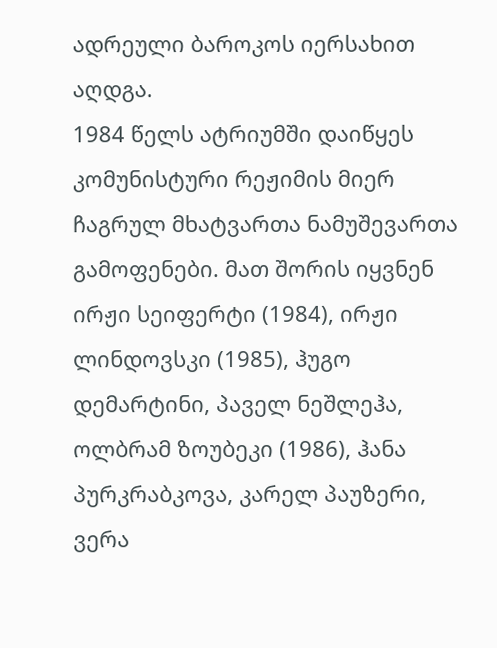ადრეული ბაროკოს იერსახით აღდგა.
1984 წელს ატრიუმში დაიწყეს კომუნისტური რეჟიმის მიერ ჩაგრულ მხატვართა ნამუშევართა გამოფენები. მათ შორის იყვნენ ირჟი სეიფერტი (1984), ირჟი ლინდოვსკი (1985), ჰუგო დემარტინი, პაველ ნეშლეჰა, ოლბრამ ზოუბეკი (1986), ჰანა პურკრაბკოვა, კარელ პაუზერი, ვერა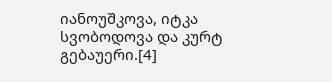იანოუშკოვა, იტკა სვობოდოვა და კურტ გებაუერი.[4]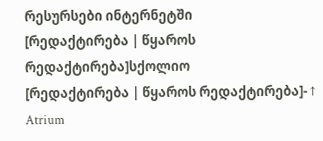რესურსები ინტერნეტში
[რედაქტირება | წყაროს რედაქტირება]სქოლიო
[რედაქტირება | წყაროს რედაქტირება]- ↑ Atrium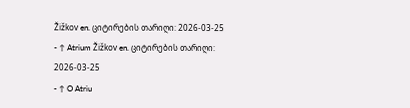Žižkov en. ციტირების თარიღი: 2026-03-25
- ↑ Atrium Žižkov en. ციტირების თარიღი: 2026-03-25
- ↑ O Atriu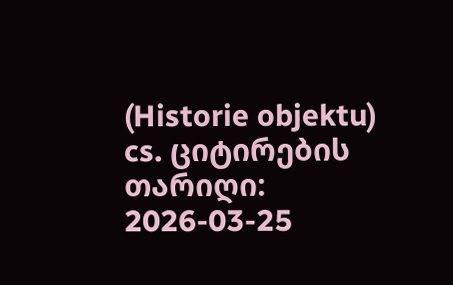(Historie objektu) cs. ციტირების თარიღი: 2026-03-25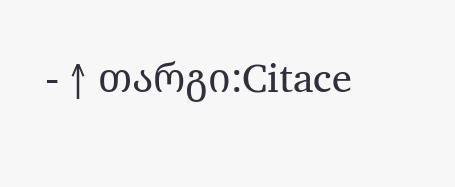- ↑ თარგი:Citace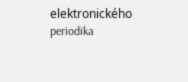elektronického periodika